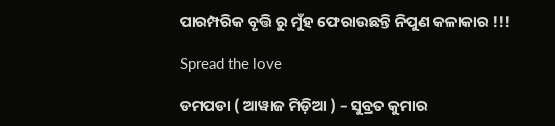ପାରମ୍ପରିକ ବୃତ୍ତି ରୁ ମୁଁହ ଫେରାଉଛନ୍ତି ନିପୁଣ କଳାକାର !!!

Spread the love

ଡମପଡା ( ଆୱାଜ ମିଡ଼ିଆ ) – ସୁବ୍ରତ କୁମାର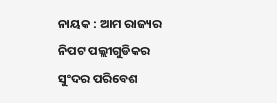ନାୟକ : ଆମ ରାଜ୍ୟର ନିପଟ ପଲ୍ଲୀଗୁଡିକର ସୁଂଦର ପରିବେଶ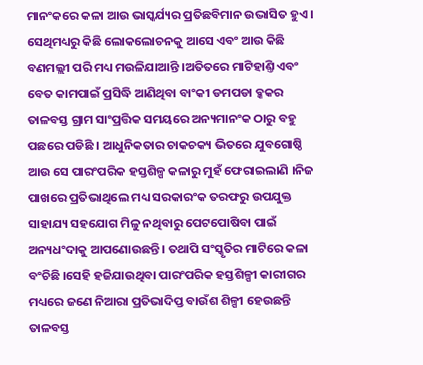ମାନଂକରେ କଳା ଆଉ ଭାସ୍କର୍ଯ୍ୟର ପ୍ରତିଛବିମାନ ଉଦ୍ଭାସିତ ହୁଏ । ସେଥିମଧ୍ୟରୁ କିଛି ଲୋକଲୋଚନକୁ ଆସେ ଏବଂ ଆଉ କିଛି ବଣମଲ୍ଲୀ ପରି ମଧ୍ୟ ମଉଳିଯାଆନ୍ତି ।ଅତିତରେ ମାଟିହାଣ୍ତି ଏବଂ ବେତ କାମପାଇଁ ପ୍ରସିଦ୍ଧି ଆଣିଥିବା ବାଂକୀ ଡମପଡା ବ୍କକର ତାଳବସ୍ତ ଗ୍ରାମ ସାଂପ୍ରତ୍ତିକ ସମୟରେ ଅନ୍ୟମାନଂକ ଠାରୁ ବହୁ ପଛରେ ପଡିଛି । ଆଧୁନିକତାର ଚାକଚକ୍ୟ ଭିତରେ ଯୁବଗୋଷ୍ଠି ଆଉ ସେ ପାରଂପରିକ ହସ୍ତଶିଳ୍ପ କଳାରୁ ମୁହଁ ଫେରାଇଲାଣି ।ନିଜ ପାଖରେ ପ୍ରତିଭାଥିଲେ ମଧ୍ୟ ସରକାରଂକ ତରଫରୁ ଉପଯୁକ୍ତ ସାହାଯ୍ୟ ସହଯୋଗ ମିଳୁ ନଥିବାରୁ ପେଟପୋଷିବା ପାଇଁ ଅନ୍ୟଧଂଦାକୁ ଆପଣୋଉଛନ୍ତି । ତଥାପି ସଂସ୍କୃତିର ମାଟିରେ କଳା ବଂଚିଛି ।ସେହି ହଜିଯାଉଥିବା ପାରଂପରିକ ହସ୍ତଶିଳ୍ପୀ କାରୀଗର ମଧ୍ୟରେ ଜଣେ ନିଆରା ପ୍ରତିଭାଦିପ୍ତ ବାଉଁଶ ଶିଳ୍ପୀ ହେଉଛନ୍ତି ତାଳବସ୍ତ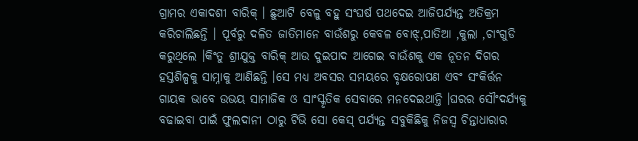ଗ୍ରାମର ଏକାଦଶୀ ବାରିକ୍ । ଛୁଆଟି ବେଳୁ ବହୁ ସଂଘର୍ଷ ପଥଦେଇ ଆଜିପର୍ଯ୍ୟନ୍ତ ଅତିକ୍ରମ କରିଚାଲିଛନ୍ତି । ପୂର୍ବରୁ ଦଳିତ ଜାତିମାନେ ବାଉଁଶରୁ କେବଳ ବୋଝ୍,ପାତିଆ ,କୁଲା ,ଚାଂଗୁଡି କରୁଥିଲେ ।କିଂତୁ ଶ୍ରୀଯୁକ୍ତ ବାରିକ୍ ଆଉ ଦୁଇପାଦ ଆଗେଇ ବାଉଁଶକୁ ଏକ ନୂତନ ଦିଗର ହସ୍ତଶିଳ୍ପକୁ ସାମ୍ନାକୁ ଆଣିଛନ୍ତି ।ସେ ମଧ୍ୟ ଅବସର ସମୟରେ ବୃକ୍ଷରୋପଣ ଏବଂ ସଂକିର୍ତ୍ତନ ଗାୟକ ଭାବେ ଉଭୟ ସାମାଜିକ ଓ ସାଂସ୍କୃତିକ ସେବାରେ ମନଦେଇଥାନ୍ତି ।ଘରର ସୌଂଦର୍ଯ୍ୟକୁ ବଢାଇବା ପାଇଁ ଫୁଲଦାନୀ ଠାରୁ ଟିଭି ସୋ କେସ୍ ପର୍ଯ୍ୟନ୍ତ ସବୁକିଛିକୁ ନିଜସ୍ବ ଚିନ୍ତାଧାରାର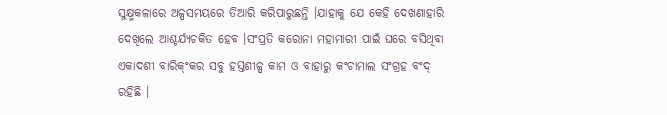ସୁକ୍ଷ୍ମକଳାରେ ଅଳ୍ପସମୟରେ ତିଆରି କରିପାରୁଛନ୍ତି ।ଯାହାକୁ ଯେ କେହି ଦେଖଣାହାରି ଦେଖିଲେ ଆଶ୍ଚର୍ଯ୍ୟଚକିତ ହେବ ।ସଂପ୍ରତି କରୋନା ମହାମାରୀ ପାଇଁ ଘରେ ବସିଥିବା ଏକାଦଶୀ ବାରିକ୍ଂକର ସବୁ ହସ୍ତଶୀଳ୍ପ କାମ ଓ ବାହାରୁ କଂଚାମାଲ ସଂଗ୍ରହ ବଂଦ୍ ରହିଛି ।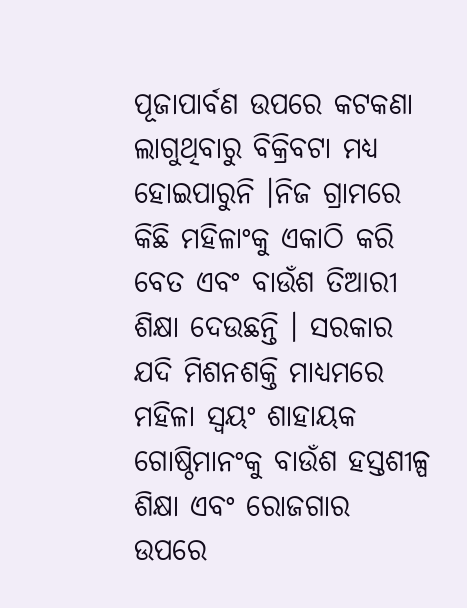ପୂଜାପାର୍ବଣ ଉପରେ କଟକଣା ଲାଗୁଥିବାରୁ ବିକ୍ରିବଟା ମଧ୍ୟ ହୋଇପାରୁନି ।ନିଜ ଗ୍ରାମରେ କିଛି ମହିଳାଂକୁ ଏକାଠି କରି ବେତ ଏବଂ ବାଉଁଶ ତିଆରୀ ଶିକ୍ଷା ଦେଉଛନ୍ତି । ସରକାର ଯଦି ମିଶନଶକ୍ତି ମାଧ୍ୟମରେ ମହିଳା ସ୍ବୟଂ ଶାହାୟକ ଗୋଷ୍ଠିମାନଂକୁ ବାଉଁଶ ହସ୍ତଶୀଳ୍ପ ଶିକ୍ଷା ଏବଂ ରୋଜଗାର ଉପରେ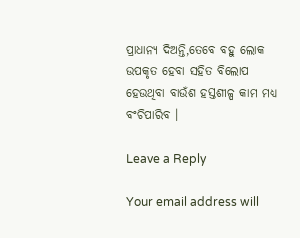ପ୍ରାଧାନ୍ୟ ଦିଅନ୍ତି,ତେବେ ବହୁ ଲୋକ ଉପକୃତ ହେବା ସହିତ ବିଲୋପ ହେଉଥିବା ବାଉଁଶ ହସ୍ତଶୀଳ୍ପ କାମ ମଧ୍ୟ ବଂଚିପାରିବ ।

Leave a Reply

Your email address will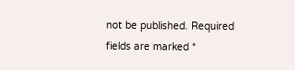not be published. Required fields are marked *